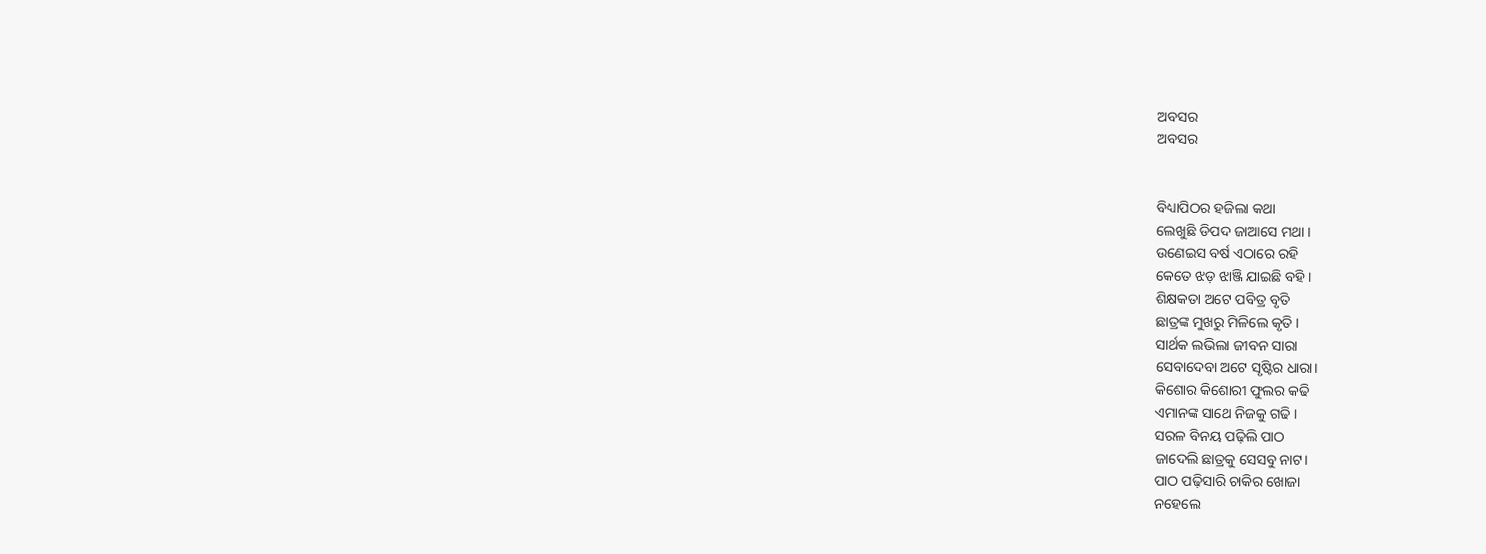ଅବସର
ଅବସର


ବିଧ୍ୟାପିଠର ହଜିଲା କଥା
ଲେଖୁଛି ଡିପଦ ଜାଆସେ ମଥା ।
ଉଣେଇସ ବର୍ଷ ଏଠାରେ ରହି
କେତେ ଝଡ଼ ଝାଞ୍ଜି ଯାଇଛି ବହି ।
ଶିକ୍ଷକତା ଅଟେ ପବିତ୍ର ବୃତି
ଛାତ୍ରଙ୍କ ମୁଖରୁ ମିଳିଲେ କୃତି ।
ସାର୍ଥକ ଲଭିଲା ଜୀବନ ସାରା
ସେବାଦେବା ଅଟେ ସୃଷ୍ଟିର ଧାରା।
କିଶୋର କିଶୋରୀ ଫୁଲର କଢି
ଏମାନଙ୍କ ସାଥେ ନିଜକୁ ଗଢି ।
ସରଳ ବିନୟ ପଢ଼ିଲି ପାଠ
ଜାଦେଲି ଛାତ୍ରକୁ ସେସବୁ ନାଟ।
ପାଠ ପଢ଼ିସାରି ଚାକିର ଖୋଜା
ନହେଲେ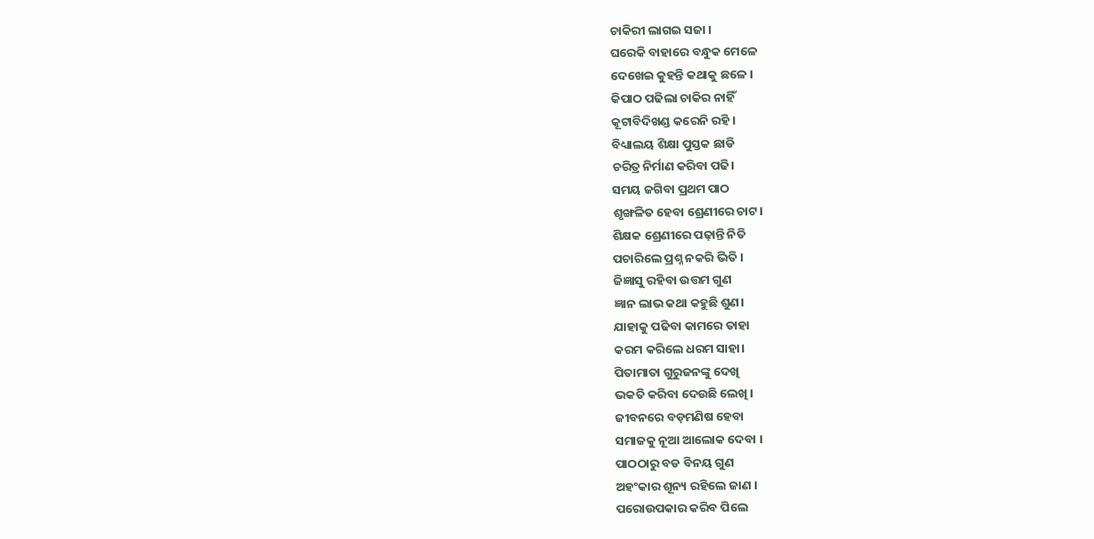ଚାକିରୀ ଲାଗଇ ସଜା ।
ଘରେକି ବାହାରେ ବନ୍ଧୁକ ମେଳେ
ଦେଖେଇ କୁହନ୍ତି କଥାକୁ ଛଳେ ।
କିପାଠ ପଢିଲା ଚାକିର ନାହିଁ
କୂଟାବିଦିଖଣ୍ଡ କରେନି ରହି ।
ବିଧ୍ୟାଲୟ ଶିକ୍ଷା ପୁସ୍ତକ ଛାଡି
ଚରିତ୍ର ନିର୍ମାଣ କରିବା ପଢି।
ସମୟ ଜଗିବା ପ୍ରଥମ ପାଠ
ଶୃଙ୍ଖଳିତ ହେବା ଶ୍ରେଣୀରେ ଚାଟ।
ଶିକ୍ଷକ ଶ୍ରେଣୀରେ ପଢ଼ାନ୍ତି ନିତି
ପଚାରିଲେ ପ୍ରଶ୍ନ ନକରି ଭିତି ।
ଜିଜ୍ଞାସୁ ରହିବା ଉତ୍ତମ ଗୁଣ
ଜ୍ଞାନ ଲାଭ କଥା କହୁଛି ଶୁଣ।
ଯାହାକୁ ପଢିବା କାମରେ ତାହା
କରମ କରିଲେ ଧରମ ସାହା।
ପିତାମାତା ଗୁରୁଜନଙ୍କୁ ଦେଖି
ଭକତି କରିବା ଦେଉଛି ଲେଖି ।
ଜୀବନରେ ବଡ଼ମଣିଷ ହେବା
ସମାଜକୁ ନୂଆ ଆଲୋକ ଦେବା ।
ପାଠଠାରୁ ବଡ ବିନୟ ଗୁଣ
ଅହଂକାର ଶୂନ୍ୟ ରହିଲେ ଜାଣ ।
ପରୋଉପକାର କରିବ ପିଲେ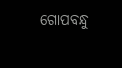ଗୋପବନ୍ଧୁ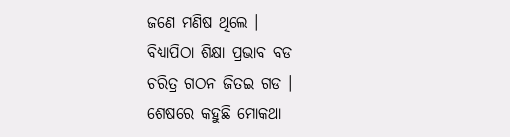ଜଣେ ମଣିଷ ଥିଲେ ।
ବିଧ୍ୟାପିଠା ଶିକ୍ଷା ପ୍ରଭାବ ବଡ
ଚରିତ୍ର ଗଠନ ଜିତଇ ଗଡ ।
ଶେଷରେ କହୁଛି ମୋକଥା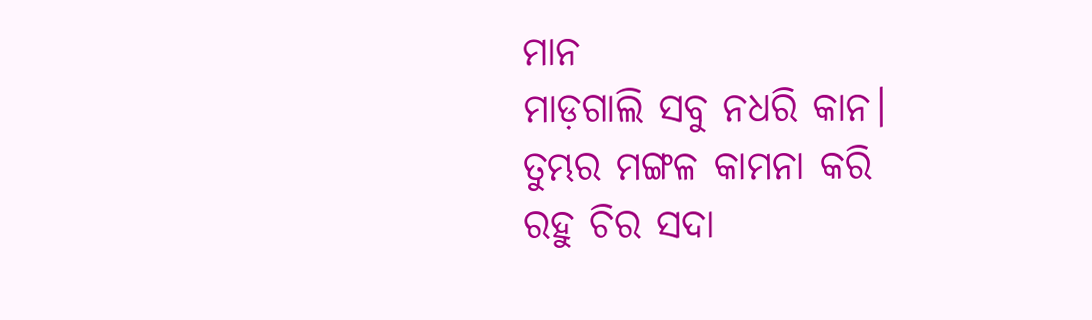ମାନ
ମାଡ଼ଗାଲି ସବୁ ନଧରି କାନ।
ତୁମ୍ଭର ମଙ୍ଗଳ କାମନା କରି
ରହୁ ଚିର ସଦା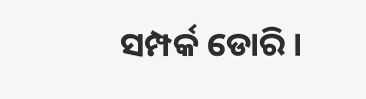ସମ୍ପର୍କ ଡୋରି ।